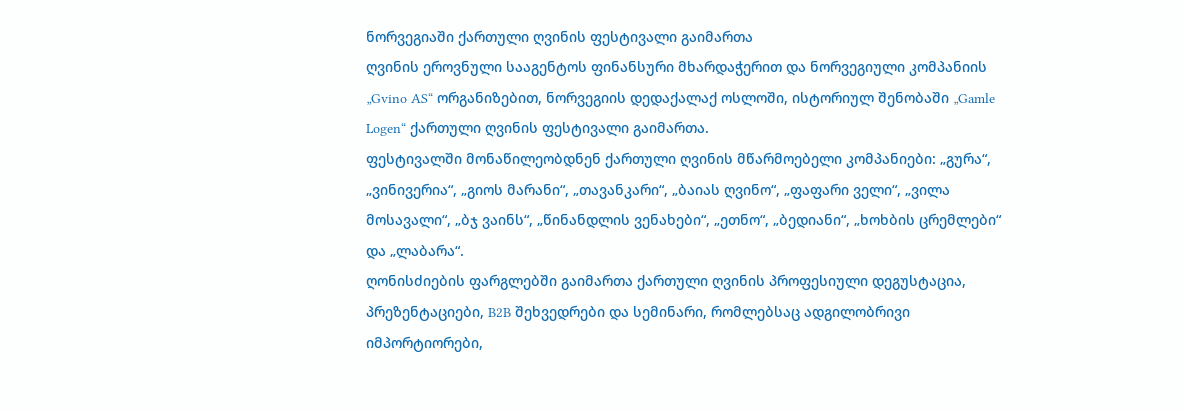ნორვეგიაში ქართული ღვინის ფესტივალი გაიმართა
ღვინის ეროვნული სააგენტოს ფინანსური მხარდაჭერით და ნორვეგიული კომპანიის „Gvino AS“ ორგანიზებით, ნორვეგიის დედაქალაქ ოსლოში, ისტორიულ შენობაში „Gamle Logen“ ქართული ღვინის ფესტივალი გაიმართა.
ფესტივალში მონაწილეობდნენ ქართული ღვინის მწარმოებელი კომპანიები: „გურა“, „ვინივერია“, „გიოს მარანი“, „თავანკარი“, „ბაიას ღვინო“, „ფაფარი ველი“, „ვილა მოსავალი“, „ბჯ ვაინს“, „წინანდლის ვენახები“, „ეთნო“, „ბედიანი“, „ხოხბის ცრემლები“ და „ლაბარა“.
ღონისძიების ფარგლებში გაიმართა ქართული ღვინის პროფესიული დეგუსტაცია, პრეზენტაციები, B2B შეხვედრები და სემინარი, რომლებსაც ადგილობრივი იმპორტიორები,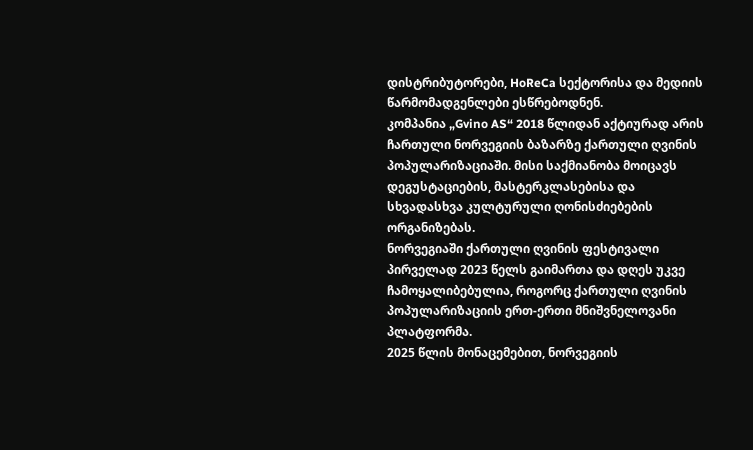დისტრიბუტორები, HoReCa სექტორისა და მედიის წარმომადგენლები ესწრებოდნენ.
კომპანია „Gvino AS“ 2018 წლიდან აქტიურად არის ჩართული ნორვეგიის ბაზარზე ქართული ღვინის პოპულარიზაციაში. მისი საქმიანობა მოიცავს დეგუსტაციების, მასტერკლასებისა და სხვადასხვა კულტურული ღონისძიებების ორგანიზებას.
ნორვეგიაში ქართული ღვინის ფესტივალი პირველად 2023 წელს გაიმართა და დღეს უკვე ჩამოყალიბებულია, როგორც ქართული ღვინის პოპულარიზაციის ერთ-ერთი მნიშვნელოვანი პლატფორმა.
2025 წლის მონაცემებით, ნორვეგიის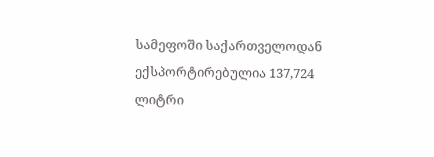სამეფოში საქართველოდან ექსპორტირებულია 137,724 ლიტრი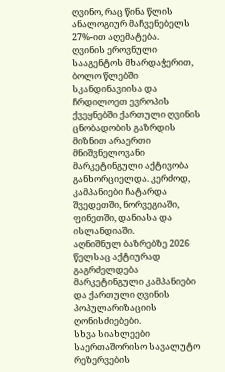ღვინო, რაც წინა წლის ანალოგიურ მაჩვენებელს 27%-ით აღემატება.
ღვინის ეროვნული სააგენტოს მხარდაჭერით, ბოლო წლებში სკანდინავიისა და ჩრდილოეთ ევროპის ქვეყნებში ქართული ღვინის ცნობადობის გაზრდის მიზნით არაერთი მნიშვნელოვანი მარკეტინგული აქტივობა განხორციელდა. კერძოდ, კამპანიები ჩატარდა შვედეთში, ნორვეგიაში, ფინეთში, დანიასა და ისლანდიაში.
აღნიშნულ ბაზრებზე 2026 წელსაც აქტიურად გაგრძელდება მარკეტინგული კამპანიები და ქართული ღვინის პოპულარიზაციის ღონისძიებები.
სხვა სიახლეები
საერთაშორისო სავალუტო რეზერვების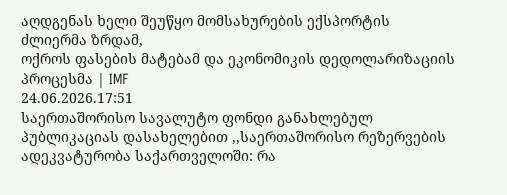აღდგენას ხელი შეუწყო მომსახურების ექსპორტის ძლიერმა ზრდამ,
ოქროს ფასების მატებამ და ეკონომიკის დედოლარიზაციის პროცესმა | IMF
24.06.2026.17:51
საერთაშორისო სავალუტო ფონდი განახლებულ პუბლიკაციას დასახელებით ,,საერთაშორისო რეზერვების ადეკვატურობა საქართველოში: რა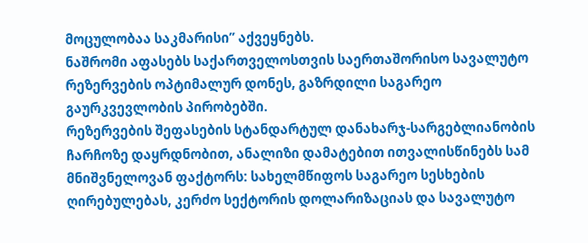მოცულობაა საკმარისი” აქვეყნებს.
ნაშრომი აფასებს საქართველოსთვის საერთაშორისო სავალუტო რეზერვების ოპტიმალურ დონეს, გაზრდილი საგარეო გაურკვევლობის პირობებში.
რეზერვების შეფასების სტანდარტულ დანახარჯ-სარგებლიანობის ჩარჩოზე დაყრდნობით, ანალიზი დამატებით ითვალისწინებს სამ მნიშვნელოვან ფაქტორს: სახელმწიფოს საგარეო სესხების ღირებულებას, კერძო სექტორის დოლარიზაციას და სავალუტო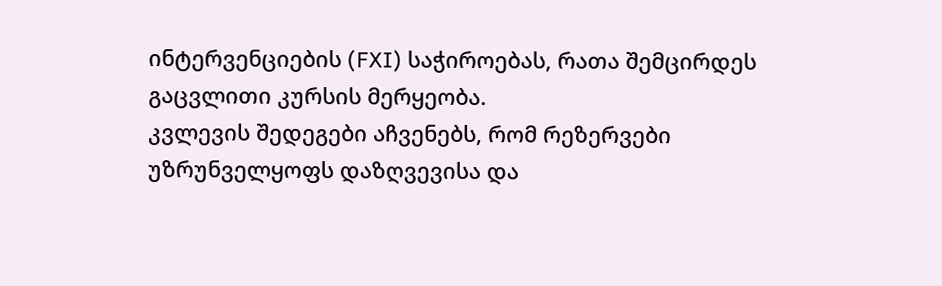ინტერვენციების (FXI) საჭიროებას, რათა შემცირდეს გაცვლითი კურსის მერყეობა.
კვლევის შედეგები აჩვენებს, რომ რეზერვები უზრუნველყოფს დაზღვევისა და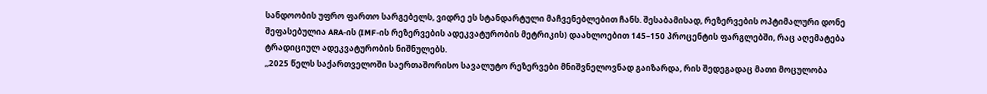სანდოობის უფრო ფართო სარგებელს, ვიდრე ეს სტანდარტული მაჩვენებლებით ჩანს. შესაბამისად, რეზერვების ოპტიმალური დონე შეფასებულია ARA-ის (IMF-ის რეზერვების ადეკვატურობის მეტრიკის) დაახლოებით 145–150 პროცენტის ფარგლებში, რაც აღემატება ტრადიციულ ადეკვატურობის ნიშნულებს.
,,2025 წელს საქართველოში საერთაშორისო სავალუტო რეზერვები მნიშვნელოვნად გაიზარდა, რის შედეგადაც მათი მოცულობა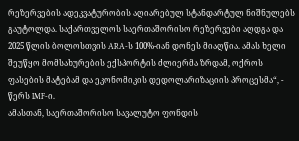რეზერვების ადეკვატურობის აღიარებულ სტანდარტულ ნიშნულებს გაუტოლდა. საქართველოს საერთაშორისო რეზერვები აღდგა და 2025 წლის ბოლოსთვის ARA-ს 100%-იან დონეს მიაღწია. ამას ხელი შეუწყო მომსახურების ექსპორტის ძლიერმა ზრდამ, ოქროს ფასების მატებამ და ეკონომიკის დედოლარიზაციის პროცესმა“, - წერს IMF-ი.
ამასთან, საერთაშორისო სავალუტო ფონდის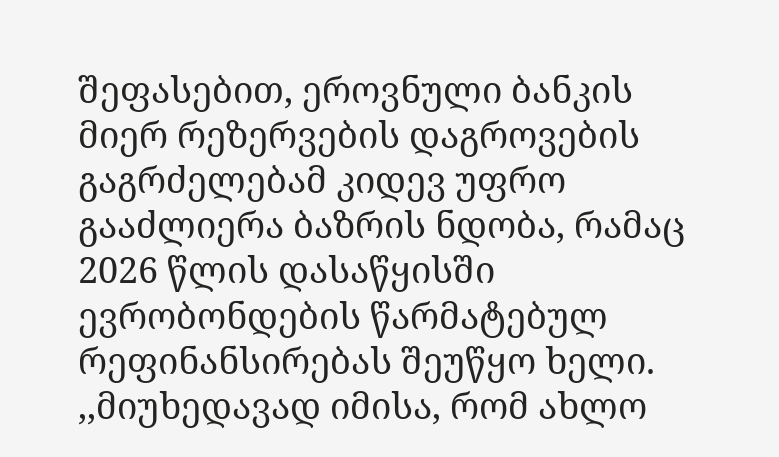შეფასებით, ეროვნული ბანკის მიერ რეზერვების დაგროვების გაგრძელებამ კიდევ უფრო გააძლიერა ბაზრის ნდობა, რამაც 2026 წლის დასაწყისში ევრობონდების წარმატებულ რეფინანსირებას შეუწყო ხელი.
,,მიუხედავად იმისა, რომ ახლო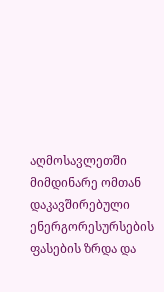აღმოსავლეთში მიმდინარე ომთან დაკავშირებული ენერგორესურსების ფასების ზრდა და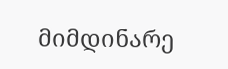მიმდინარე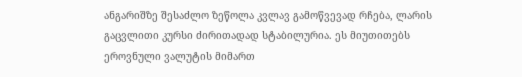ანგარიშზე შესაძლო ზეწოლა კვლავ გამოწვევად რჩება, ლარის გაცვლითი კურსი ძირითადად სტაბილურია. ეს მიუთითებს ეროვნული ვალუტის მიმართ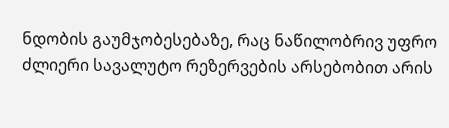ნდობის გაუმჯობესებაზე, რაც ნაწილობრივ უფრო ძლიერი სავალუტო რეზერვების არსებობით არის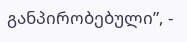განპირობებული”, -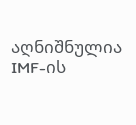აღნიშნულია IMF-ის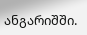ანგარიშში.